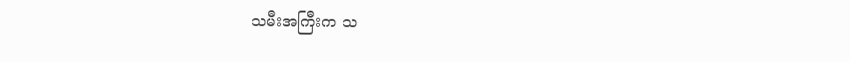သမီးအကြီးက သ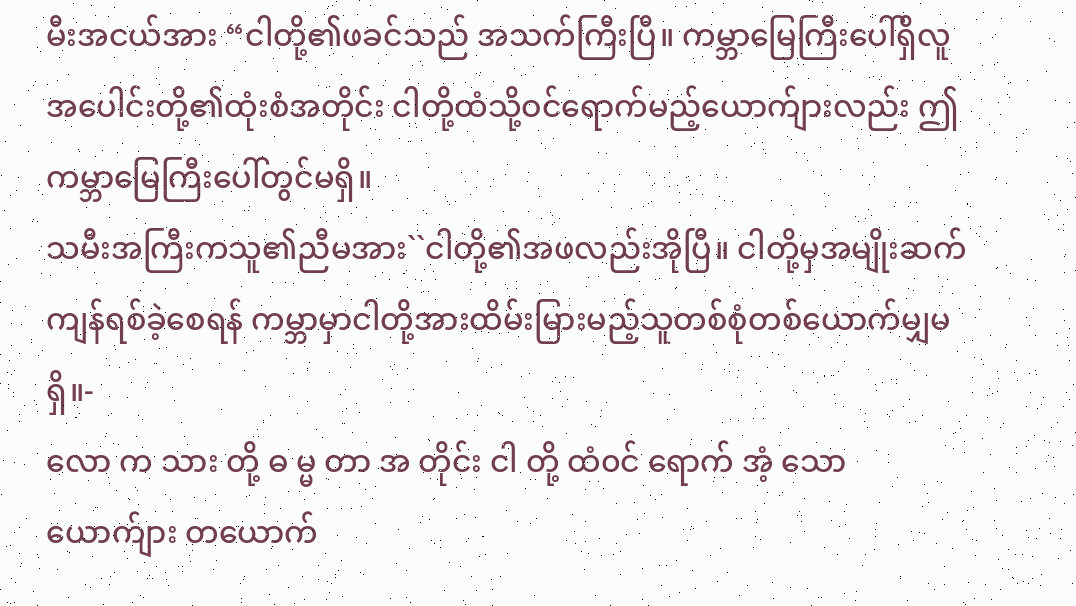မီးအငယ်အား “ငါတို့၏ဖခင်သည် အသက်ကြီးပြီ။ ကမ္ဘာမြေကြီးပေါ်ရှိလူအပေါင်းတို့၏ထုံးစံအတိုင်း ငါတို့ထံသို့ဝင်ရောက်မည့်ယောက်ျားလည်း ဤကမ္ဘာမြေကြီးပေါ်တွင်မရှိ။
သမီးအကြီးကသူ၏ညီမအား``ငါတို့၏အဖလည်းအိုပြီ။ ငါတို့မှအမျိုးဆက်ကျန်ရစ်ခဲ့စေရန် ကမ္ဘာမှာငါတို့အားထိမ်းမြားမည့်သူတစ်စုံတစ်ယောက်မျှမရှိ။-
လော က သား တို့ ဓ မ္မ တာ အ တိုင်း ငါ တို့ ထံ၀င် ရောက် အံ့ သော ယောက်ျား တယောက်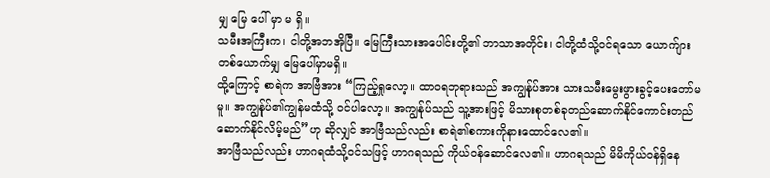မျှ မြေ ပေါ် မှာ မ ရှိ။
သမီးအကြီးက၊ ငါတို့အဘအိုပြီ။ မြေကြီးသားအပေါင်းတို့၏ ဘာသာအတိုင်း၊ ငါတို့ထံသို့ဝင်ရသော ယောက်ျားတစ်ယောက်မျှ မြေပေါ်မှာမရှိ။
ထို့ကြောင့် စာရဲက အာဗြံအား “ကြည့်ရှုလော့။ ထာဝရဘုရားသည် အကျွန်ုပ်အား သားသမီးမွေးဖွားခွင့်ပေးတော်မမူ။ အကျွန်ုပ်၏ကျွန်မထံသို့ ဝင်ပါလော့။ အကျွန်ုပ်သည် သူ့အားဖြင့် မိသားစုတစ်ခုတည်ဆောက်နိုင်ကောင်းတည်ဆောက်နိုင်လိမ့်မည်”ဟု ဆိုလျှင် အာဗြံသည်လည်း စာရဲ၏စကားကိုနားထောင်လေ၏။
အာဗြံသည်လည်း ဟာဂရထံသို့ဝင်သဖြင့် ဟာဂရသည် ကိုယ်ဝန်ဆောင်လေ၏။ ဟာဂရသည် မိမိကိုယ်ဝန်ရှိနေ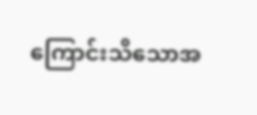ကြောင်းသိသောအ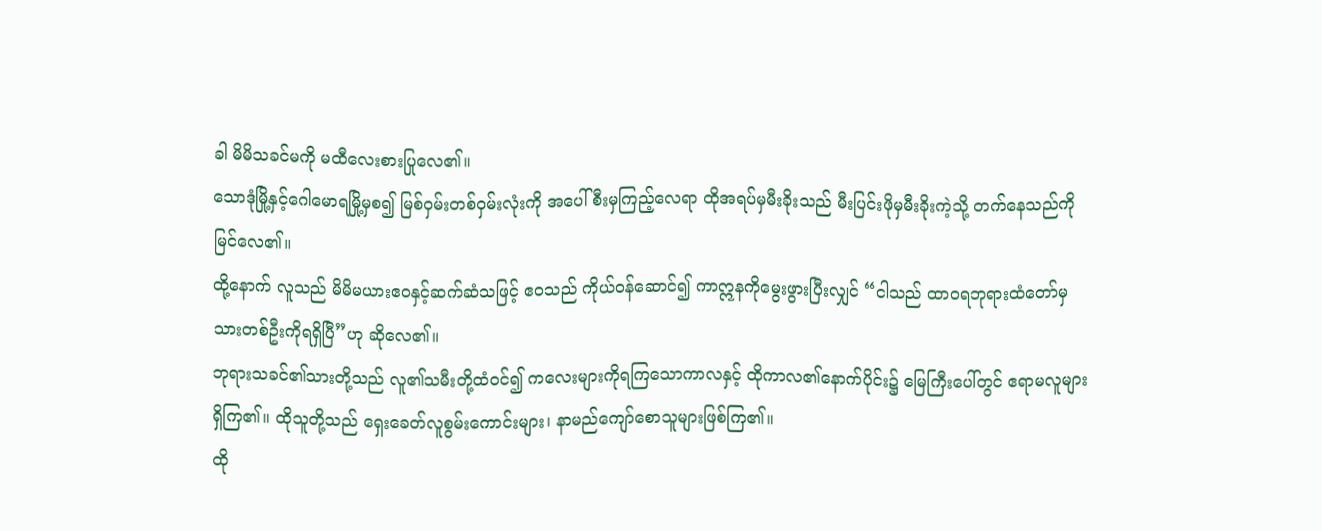ခါ မိမိသခင်မကို မထီလေးစားပြုလေ၏။
သောဒုံမြို့နှင့်ဂေါမောရမြို့မှစ၍ မြစ်ဝှမ်းတစ်ဝှမ်းလုံးကို အပေါ်စီးမှကြည့်လေရာ ထိုအရပ်မှမီးခိုးသည် မီးပြင်းဖိုမှမီးခိုးကဲ့သို့ တက်နေသည်ကိုမြင်လေ၏။
ထို့နောက် လူသည် မိမိမယားဧဝနှင့်ဆက်ဆံသဖြင့် ဧဝသည် ကိုယ်ဝန်ဆောင်၍ ကာဣနကိုမွေးဖွားပြီးလျှင် “ငါသည် ထာဝရဘုရားထံတော်မှ သားတစ်ဦးကိုရရှိပြီ”ဟု ဆိုလေ၏။
ဘုရားသခင်၏သားတို့သည် လူ၏သမီးတို့ထံဝင်၍ ကလေးများကိုရကြသောကာလနှင့် ထိုကာလ၏နောက်ပိုင်း၌ မြေကြီးပေါ်တွင် ဧရာမလူများရှိကြ၏။ ထိုသူတို့သည် ရှေးခေတ်လူစွမ်းကောင်းများ၊ နာမည်ကျော်စောသူများဖြစ်ကြ၏။
ထို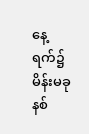နေ့ရက်၌ မိန်းမခုနစ်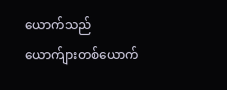ယောက်သည် ယောက်ျားတစ်ယောက်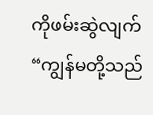ကိုဖမ်းဆွဲလျက် “ကျွန်မတို့သည်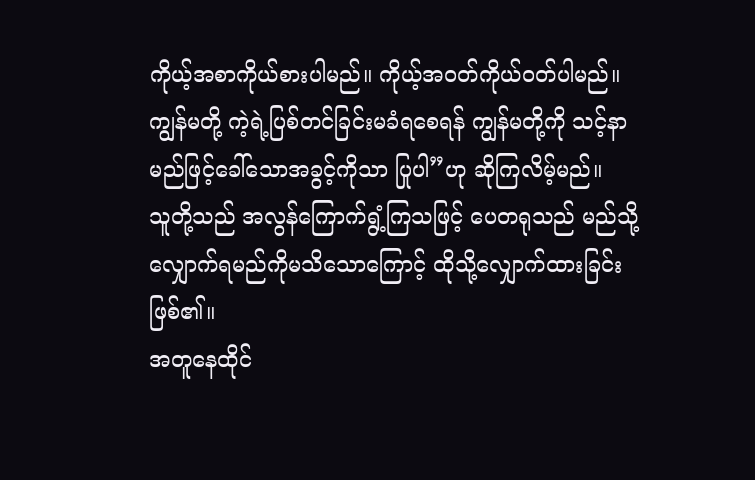ကိုယ့်အစာကိုယ်စားပါမည်။ ကိုယ့်အဝတ်ကိုယ်ဝတ်ပါမည်။ ကျွန်မတို့ ကဲ့ရဲ့ပြစ်တင်ခြင်းမခံရစေရန် ကျွန်မတို့ကို သင့်နာမည်ဖြင့်ခေါ်သောအခွင့်ကိုသာ ပြုပါ”ဟု ဆိုကြလိမ့်မည်။
သူတို့သည် အလွန်ကြောက်ရွံ့ကြသဖြင့် ပေတရုသည် မည်သို့လျှောက်ရမည်ကိုမသိသောကြောင့် ထိုသို့လျှောက်ထားခြင်းဖြစ်၏။
အတူနေထိုင်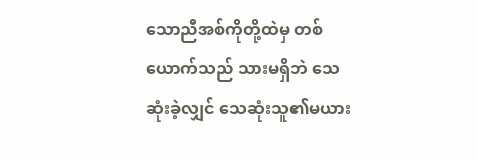သောညီအစ်ကိုတို့ထဲမှ တစ်ယောက်သည် သားမရှိဘဲ သေဆုံးခဲ့လျှင် သေဆုံးသူ၏မယား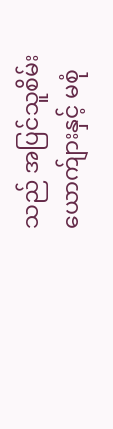သည် အပြင်သူစိမ်းယောက်ျားနှင့် မစုံ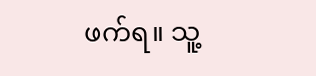ဖက်ရ။ သူ့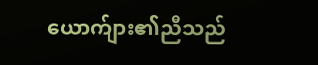ယောက်ျား၏ညီသည်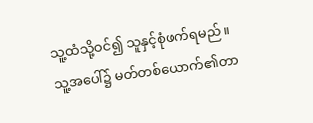သူ့ထံသို့ဝင်၍ သူနှင့်စုံဖက်ရမည်။ သူ့အပေါ်၌ မတ်တစ်ယောက်၏တာ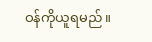ဝန်ကိုယူရမည်။